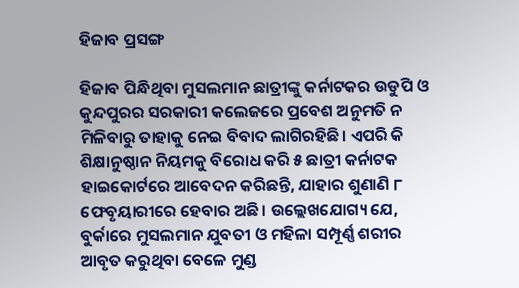ହିଜାବ ପ୍ରସଙ୍ଗ

ହିଜାବ ପିନ୍ଧିଥିବା ମୁସଲମାନ ଛାତ୍ରୀଙ୍କୁ କର୍ନାଟକର ଉଡୁପି ଓ କୁନ୍ଦପୁରର ସରକାରୀ କଲେଜରେ ପ୍ରବେଶ ଅନୁମତି ନ ମିଳିବାରୁ ତାହାକୁ ନେଇ ବିବାଦ ଲାଗିରହିଛି। ଏପରି କି ଶିକ୍ଷାନୁଷ୍ଠାନ ନିୟମକୁ ବିରୋଧ କରି ୫ ଛାତ୍ରୀ କର୍ନାଟକ ହାଇକୋର୍ଟରେ ଆବେଦନ କରିଛନ୍ତି, ଯାହାର ଶୁଣାଣି ୮ ଫେବୃୟାରୀରେ ହେବାର ଅଛି। ଉଲ୍ଲେଖଯୋଗ୍ୟ ଯେ, ବୁର୍କାରେ ମୁସଲମାନ ଯୁବତୀ ଓ ମହିଳା ସମ୍ପୂର୍ଣ୍ଣ ଶରୀର ଆବୃତ କରୁଥିବା ବେଳେ ମୁଣ୍ଡ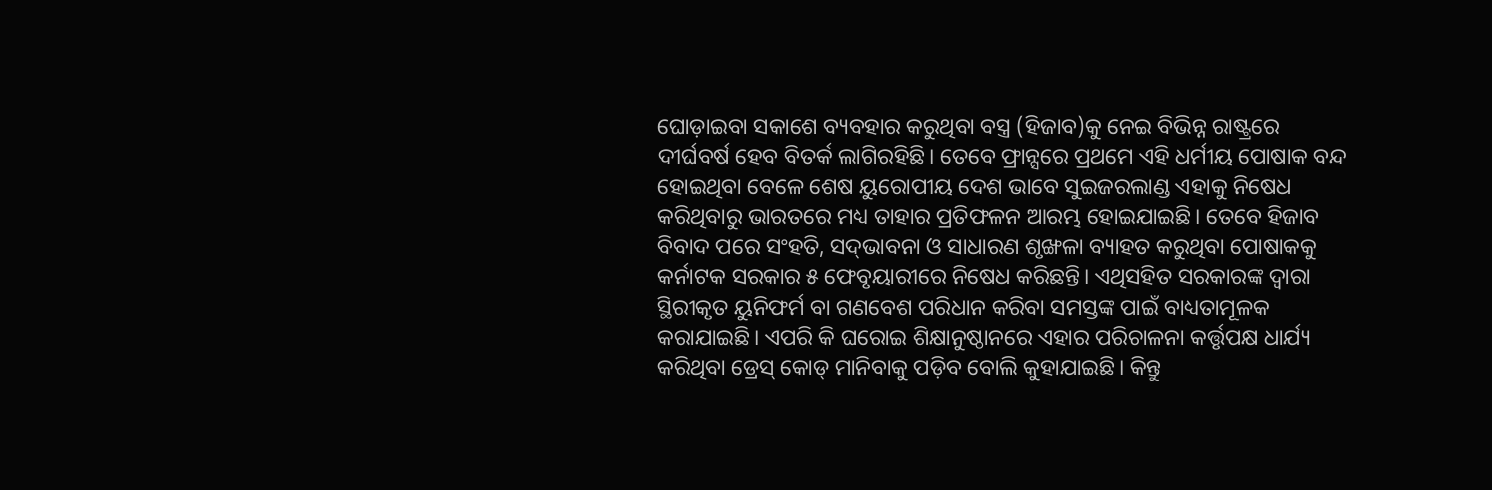ଘୋଡ଼ାଇବା ସକାଶେ ବ୍ୟବହାର କରୁଥିବା ବସ୍ତ୍ର (ହିଜାବ)କୁ ନେଇ ବିଭିନ୍ନ ରାଷ୍ଟ୍ରରେ ଦୀର୍ଘବର୍ଷ ହେବ ବିତର୍କ ଲାଗିରହିଛି। ତେବେ ଫ୍ରାନ୍ସରେ ପ୍ରଥମେ ଏହି ଧର୍ମୀୟ ପୋଷାକ ବନ୍ଦ ହୋଇଥିବା ବେଳେ ଶେଷ ୟୁରୋପୀୟ ଦେଶ ଭାବେ ସୁଇଜରଲାଣ୍ଡ ଏହାକୁ ନିଷେଧ କରିଥିବାରୁ ଭାରତରେ ମଧ୍ୟ ତାହାର ପ୍ରତିଫଳନ ଆରମ୍ଭ ହୋଇଯାଇଛି। ତେବେ ହିଜାବ ବିବାଦ ପରେ ସଂହତି, ସଦ୍‌ଭାବନା ଓ ସାଧାରଣ ଶୃଙ୍ଖଳା ବ୍ୟାହତ କରୁଥିବା ପୋଷାକକୁ କର୍ନାଟକ ସରକାର ୫ ଫେବୃୟାରୀରେ ନିଷେଧ କରିଛନ୍ତି। ଏଥିସହିତ ସରକାରଙ୍କ ଦ୍ୱାରା ସ୍ଥିରୀକୃତ ୟୁନିଫର୍ମ ବା ଗଣବେଶ ପରିଧାନ କରିବା ସମସ୍ତଙ୍କ ପାଇଁ ବାଧ୍ୟତାମୂଳକ କରାଯାଇଛି। ଏପରି କି ଘରୋଇ ଶିକ୍ଷାନୁଷ୍ଠାନରେ ଏହାର ପରିଚାଳନା କର୍ତ୍ତୃପକ୍ଷ ଧାର୍ଯ୍ୟ କରିଥିବା ଡ୍ରେସ୍‌ କୋଡ୍‌ ମାନିବାକୁ ପଡ଼ିବ ବୋଲି କୁହାଯାଇଛି। କିନ୍ତୁ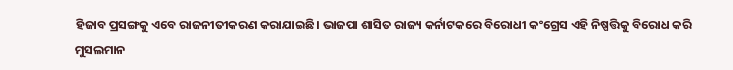ହିଜାବ ପ୍ରସଙ୍ଗକୁ ଏବେ ରାଜନୀତୀକରଣ କରାଯାଇଛି। ଭାଜପା ଶାସିତ ରାଜ୍ୟ କର୍ନାଟକରେ ବିରୋଧୀ କଂଗ୍ରେସ ଏହି ନିଷ୍ପତ୍ତିକୁ ବିରୋଧ କରି ମୁସଲମାନ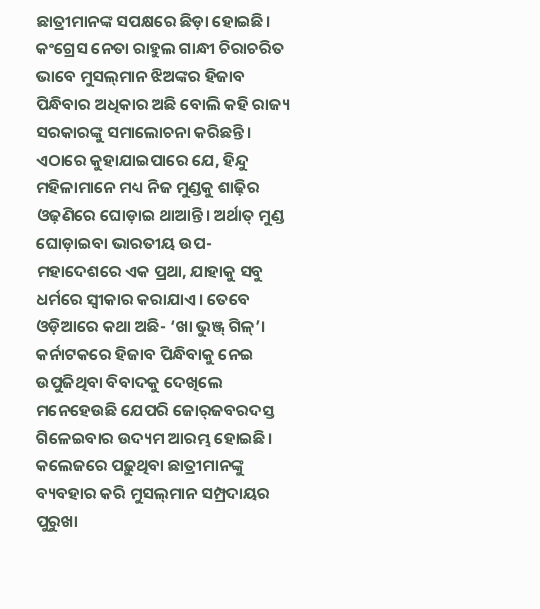ଛାତ୍ରୀମାନଙ୍କ ସପକ୍ଷରେ ଛିଡ଼ା ହୋଇଛି। କଂଗ୍ରେସ ନେତା ରାହୁଲ ଗାନ୍ଧୀ ଚିରାଚରିତ ଭାବେ ମୁସଲ୍‌ମାନ ଝିଅଙ୍କର ହିଜାବ ପିନ୍ଧିବାର ଅଧିକାର ଅଛି ବୋଲି କହି ରାଜ୍ୟ ସରକାରଙ୍କୁ ସମାଲୋଚନା କରିଛନ୍ତି।
ଏଠାରେ କୁହାଯାଇପାରେ ଯେ, ହିନ୍ଦୁ ମହିଳାମାନେ ମଧ୍ୟ ନିଜ ମୁଣ୍ଡକୁ ଶାଢ଼ିର ଓଢ଼ଣିରେ ଘୋଡ଼ାଇ ଥାଆନ୍ତି। ଅର୍ଥାତ୍‌ ମୁଣ୍ଡ ଘୋଡ଼ାଇବା ଭାରତୀୟ ଉପ-ମହାଦେଶରେ ଏକ ପ୍ରଥା, ଯାହାକୁ ସବୁ ଧର୍ମରେ ସ୍ବୀକାର କରାଯାଏ। ତେବେ ଓଡ଼ିଆରେ କଥା ଅଛି- ‘ଖା ଭୁଞ୍ଜ୍‌ ଗିଳ୍‌’। କର୍ନାଟକରେ ହିଜାବ ପିନ୍ଧିବାକୁ ନେଇ ଉପୁଜିଥିବା ବିବାଦକୁ ଦେଖିଲେ ମନେହେଉଛି ଯେପରି ଜୋର୍‌ଜବରଦସ୍ତ ଗିଳେଇବାର ଉଦ୍ୟମ ଆରମ୍ଭ ହୋଇଛି। କଲେଜରେ ପଢ଼ୁଥିବା ଛାତ୍ରୀମାନଙ୍କୁ ବ୍ୟବହାର କରି ମୁସଲ୍‌ମାନ ସମ୍ପ୍ରଦାୟର ପୁରୁଖା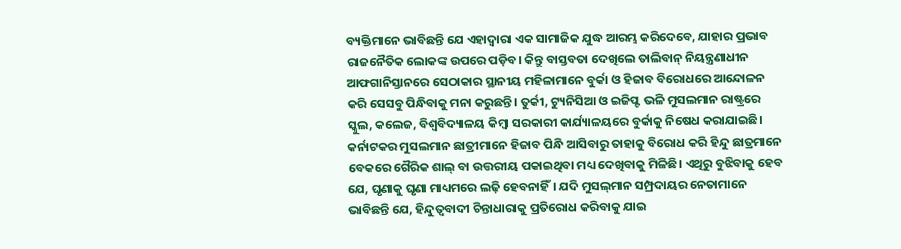ବ୍ୟକ୍ତିମାନେ ଭାବିଛନ୍ତି ଯେ ଏହାଦ୍ୱାରା ଏକ ସାମାଜିକ ଯୁଦ୍ଧ ଆରମ୍ଭ କରିଦେବେ, ଯାହାର ପ୍ରଭାବ ରାଜନୈତିକ ଲୋକଙ୍କ ଉପରେ ପଡ଼ିବ। କିନ୍ତୁ ବାସ୍ତବତା ଦେଖିଲେ ତାଲିବାନ୍‌ ନିୟନ୍ତ୍ରଣାଧୀନ ଆଫଗାନିସ୍ତାନରେ ସେଠାକାର ସ୍ଥାନୀୟ ମହିଳାମାନେ ବୁର୍କା ଓ ହିଜାବ ବିରୋଧରେ ଆନ୍ଦୋଳନ କରି ସେସବୁ ପିନ୍ଧିବାକୁ ମନା କରୁଛନ୍ତି। ତୁର୍କୀ, ଟ୍ୟୁନିସିଆ ଓ ଇଜିପ୍ଟ ଭଳି ମୁସଲମାନ ରାଷ୍ଟ୍ରରେ ସ୍କୁଲ, କଲେଜ, ବିଶ୍ୱବିଦ୍ୟାଳୟ କିମ୍ବା ସରକାରୀ କାର୍ଯ୍ୟାଳୟରେ ବୁର୍କାକୁ ନିଷେଧ କରାଯାଇଛି।
କର୍ନାଟକର ମୁସଲମାନ ଛାତ୍ରୀମାନେ ହିଜାବ ପିନ୍ଧି ଆସିବାରୁ ତାହାକୁ ବିରୋଧ କରି ହିନ୍ଦୁ ଛାତ୍ରମାନେ ବେକରେ ଗୈରିକ ଶାଲ୍‌ ବା ଉତ୍ତରୀୟ ପକାଇଥିବା ମଧ୍ୟ ଦେଖିବାକୁ ମିଳିଛି। ଏଥିରୁ ବୁଝିବାକୁ ହେବ ଯେ, ଘୃଣାକୁ ଘୃଣା ମାଧ୍ୟମରେ ଲଢ଼ି ହେବନାହିଁ। ଯଦି ମୁସଲ୍‌ମାନ ସମ୍ପ୍ରଦାୟର ନେତାମାନେ ଭାବିଛନ୍ତି ଯେ, ହିନ୍ଦୁତ୍ୱବାଦୀ ଚିନ୍ତାଧାରାକୁ ପ୍ରତିରୋଧ କରିବାକୁ ଯାଇ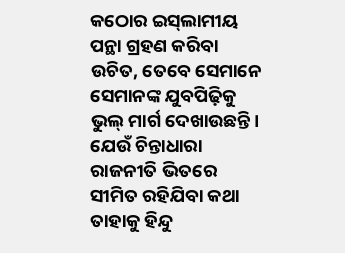କଠୋର ଇସ୍‌ଲାମୀୟ ପନ୍ଥା ଗ୍ରହଣ କରିବା ଉଚିତ, ତେବେ ସେମାନେ ସେମାନଙ୍କ ଯୁବପିଢ଼ିକୁ ଭୁଲ୍‌ ମାର୍ଗ ଦେଖାଉଛନ୍ତି। ଯେଉଁ ଚିନ୍ତାଧାରା ରାଜନୀତି ଭିତରେ ସୀମିତ ରହିଯିବା କଥା ତାହାକୁ ହିନ୍ଦୁ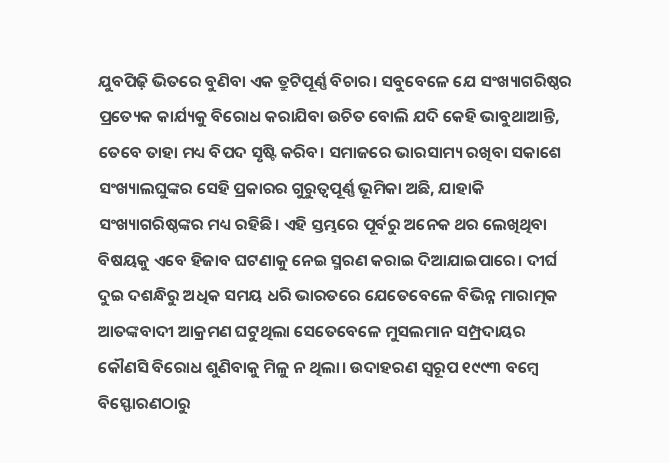ଯୁବପିଢ଼ି ଭିତରେ ବୁଣିବା ଏକ ତ୍ରୁଟିପୂର୍ଣ୍ଣ ବିଚାର। ସବୁବେଳେ ଯେ ସଂଖ୍ୟାଗରିଷ୍ଠର ପ୍ରତ୍ୟେକ କାର୍ଯ୍ୟକୁ ବିରୋଧ କରାଯିବା ଉଚିତ ବୋଲି ଯଦି କେହି ଭାବୁଥାଆନ୍ତି, ତେବେ ତାହା ମଧ୍ୟ ବିପଦ ସୃଷ୍ଟି କରିବ। ସମାଜରେ ଭାରସାମ୍ୟ ରଖିବା ସକାଶେ ସଂଖ୍ୟାଲଘୁଙ୍କର ସେହି ପ୍ରକାରର ଗୁରୁତ୍ୱପୂର୍ଣ୍ଣ ଭୂମିକା ଅଛି, ଯାହାକି ସଂଖ୍ୟାଗରିଷ୍ଠଙ୍କର ମଧ୍ୟ ରହିଛି। ଏହି ସ୍ତମ୍ଭରେ ପୂର୍ବରୁ ଅନେକ ଥର ଲେଖିଥିବା ବିଷୟକୁ ଏବେ ହିଜାବ ଘଟଣାକୁ ନେଇ ସ୍ମରଣ କରାଇ ଦିଆଯାଇପାରେ। ଦୀର୍ଘ ଦୁଇ ଦଶନ୍ଧିରୁ ଅଧିକ ସମୟ ଧରି ଭାରତରେ ଯେତେବେଳେ ବିଭିନ୍ନ ମାରାତ୍ମକ ଆତଙ୍କବାଦୀ ଆକ୍ରମଣ ଘଟୁଥିଲା ସେତେବେଳେ ମୁସଲମାନ ସମ୍ପ୍ରଦାୟର କୌଣସି ବିରୋଧ ଶୁଣିବାକୁ ମିଳୁ ନ ଥିଲା। ଉଦାହରଣ ସ୍ବରୂପ ୧୯୯୩ ବମ୍ବେ ବିସ୍ଫୋରଣଠାରୁ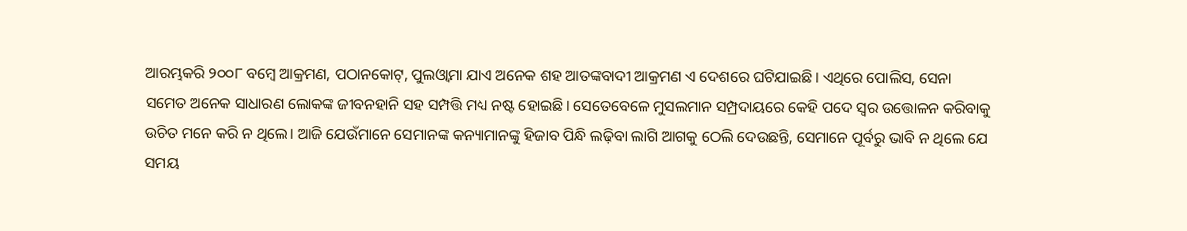ଆରମ୍ଭକରି ୨୦୦୮ ବମ୍ବେ ଆକ୍ରମଣ, ପଠାନକୋଟ୍‌, ପୁଲଓ୍ବାମା ଯାଏ ଅନେକ ଶହ ଆତଙ୍କବାଦୀ ଆକ୍ରମଣ ଏ ଦେଶରେ ଘଟିଯାଇଛି। ଏଥିରେ ପୋଲିସ, ସେନା ସମେତ ଅନେକ ସାଧାରଣ ଲୋକଙ୍କ ଜୀବନହାନି ସହ ସମ୍ପତ୍ତି ମଧ୍ୟ ନଷ୍ଟ ହୋଇଛି। ସେତେବେଳେ ମୁସଲମାନ ସମ୍ପ୍ରଦାୟରେ କେହି ପଦେ ସ୍ବର ଉତ୍ତୋଳନ କରିବାକୁ ଉଚିତ ମନେ କରି ନ ଥିଲେ। ଆଜି ଯେଉଁମାନେ ସେମାନଙ୍କ କନ୍ୟାମାନଙ୍କୁ ହିଜାବ ପିନ୍ଧି ଲଢ଼ିବା ଲାଗି ଆଗକୁ ଠେଲି ଦେଉଛନ୍ତି, ସେମାନେ ପୂର୍ବରୁ ଭାବି ନ ଥିଲେ ଯେ ସମୟ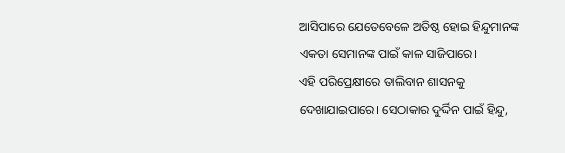ଆସିପାରେ ଯେତେବେଳେ ଅତିଷ୍ଠ ହୋଇ ହିନ୍ଦୁମାନଙ୍କ ଏକତା ସେମାନଙ୍କ ପାଇଁ କାଳ ସାଜିପାରେ।
ଏହି ପରିପ୍ରେକ୍ଷୀରେ ତାଲିବାନ ଶାସନକୁ ଦେଖାଯାଇପାରେ। ସେଠାକାର ଦୁର୍ଦ୍ଦିନ ପାଇଁ ହିନ୍ଦୁ,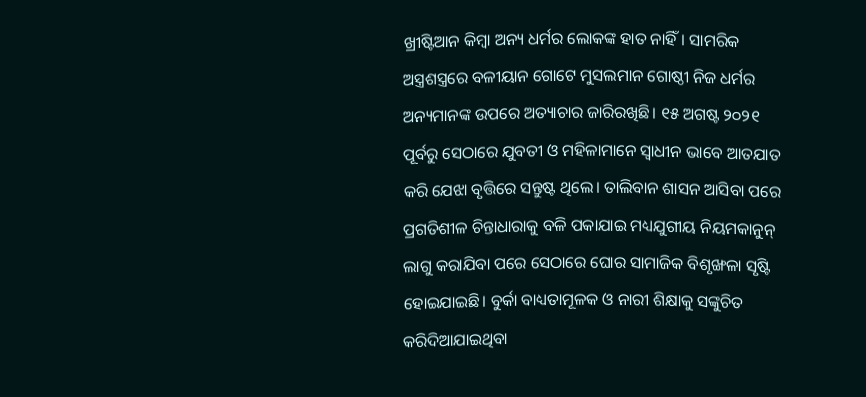ଖ୍ରୀଷ୍ଟିଆନ କିମ୍ବା ଅନ୍ୟ ଧର୍ମର ଲୋକଙ୍କ ହାତ ନାହିଁ। ସାମରିକ ଅସ୍ତ୍ରଶସ୍ତ୍ରରେ ବଳୀୟାନ ଗୋଟେ ମୁସଲମାନ ଗୋଷ୍ଠୀ ନିଜ ଧର୍ମର ଅନ୍ୟମାନଙ୍କ ଉପରେ ଅତ୍ୟାଚାର ଜାରିରଖିଛି। ୧୫ ଅଗଷ୍ଟ ୨୦୨୧ ପୂର୍ବରୁ ସେଠାରେ ଯୁବତୀ ଓ ମହିଳାମାନେ ସ୍ବାଧୀନ ଭାବେ ଆତଯାତ କରି ଯେଝା ବୃତ୍ତିରେ ସନ୍ତୁଷ୍ଟ ଥିଲେ। ତାଲିବାନ ଶାସନ ଆସିବା ପରେ ପ୍ରଗତିଶୀଳ ଚିନ୍ତାଧାରାକୁ ବଳି ପକାଯାଇ ମଧ୍ୟଯୁଗୀୟ ନିୟମକାନୁନ୍‌ ଲାଗୁ କରାଯିବା ପରେ ସେଠାରେ ଘୋର ସାମାଜିକ ବିଶୃଙ୍ଖଳା ସୃଷ୍ଟି ହୋଇଯାଇଛି। ବୁର୍କା ବାଧ୍ୟତାମୂଳକ ଓ ନାରୀ ଶିକ୍ଷାକୁ ସଙ୍କୁଚିତ କରିଦିଆଯାଇଥିବା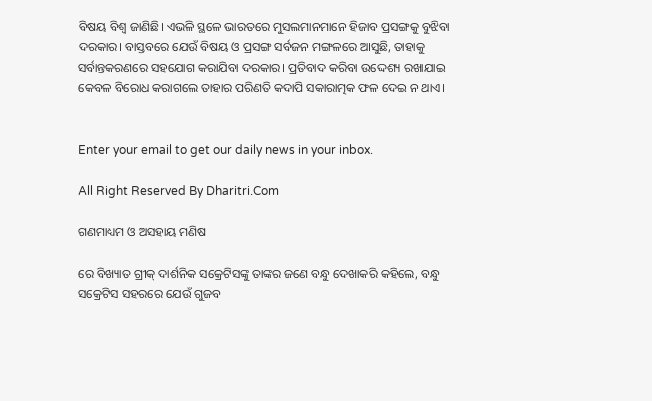ବିଷୟ ବିଶ୍ୱ ଜାଣିଛି। ଏଭଳି ସ୍ଥଳେ ଭାରତରେ ମୁସଲମାନମାନେ ହିଜାବ ପ୍ରସଙ୍ଗକୁ ବୁଝିବା ଦରକାର। ବାସ୍ତବରେ ଯେଉଁ ବିଷୟ ଓ ପ୍ରସଙ୍ଗ ସର୍ବଜନ ମଙ୍ଗଳରେ ଆସୁଛି, ତାହାକୁ ସର୍ବାନ୍ତକରଣରେ ସହଯୋଗ କରାଯିବା ଦରକାର। ପ୍ରତିବାଦ କରିବା ଉଦ୍ଦେଶ୍ୟ ରଖାଯାଇ କେବଳ ବିରୋଧ କରାଗଲେ ତାହାର ପରିଣତି କଦାପି ସକାରାତ୍ମକ ଫଳ ଦେଇ ନ ଥାଏ।


Enter your email to get our daily news in your inbox.

All Right Reserved By Dharitri.Com

ଗଣମାଧ୍ୟମ ଓ ଅସହାୟ ମଣିଷ

ରେ ବିଖ୍ୟାତ ଗ୍ରୀକ୍‌ ଦାର୍ଶନିକ ସକ୍ରେଟିସଙ୍କୁ ତାଙ୍କର ଜଣେ ବନ୍ଧୁ ଦେଖାକରି କହିଲେ, ବନ୍ଧୁ ସକ୍ରେଟିସ ସହରରେ ଯେଉଁ ଗୁଜବ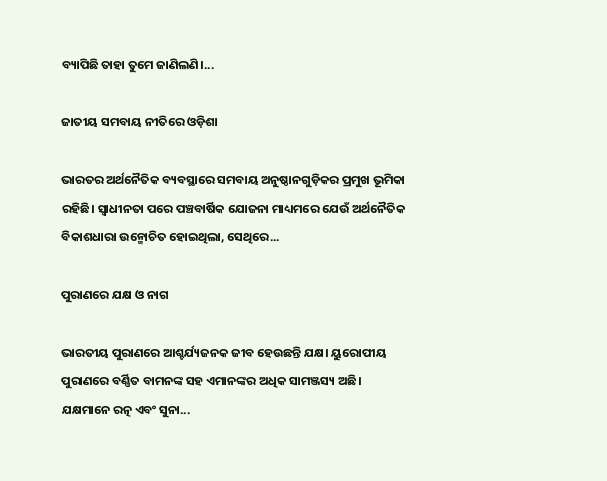ବ୍ୟାପିଛି ତାହା ତୁମେ ଜାଣିଲଣି।...

ଜାତୀୟ ସମବାୟ ନୀତିରେ ଓଡ଼ିଶା

ଭାରତର ଅର୍ଥନୈତିକ ବ୍ୟବସ୍ଥାରେ ସମବାୟ ଅନୁଷ୍ଠାନଗୁଡ଼ିକର ପ୍ରମୁଖ ଭୂମିକା ରହିଛି। ସ୍ବାଧୀନତା ପରେ ପଞ୍ଚବାର୍ଷିକ ଯୋଜନା ମାଧ୍ୟମରେ ଯେଉଁ ଅର୍ଥନୈତିକ ବିକାଶଧାରା ଉନ୍ମୋଚିତ ହୋଇଥିଲା, ସେଥିରେ...

ପୁରାଣରେ ଯକ୍ଷ ଓ ନାଗ

ଭାରତୀୟ ପୁରାଣରେ ଆଶ୍ଚର୍ଯ୍ୟଜନକ ଜୀବ ହେଉଛନ୍ତି ଯକ୍ଷ। ୟୁରୋପୀୟ ପୁରାଣରେ ବର୍ଣ୍ଣିତ ବାମନଙ୍କ ସହ ଏମାନଙ୍କର ଅଧିକ ସାମଞ୍ଜସ୍ୟ ଅଛି। ଯକ୍ଷମାନେ ରତ୍ନ ଏବଂ ସୁନା...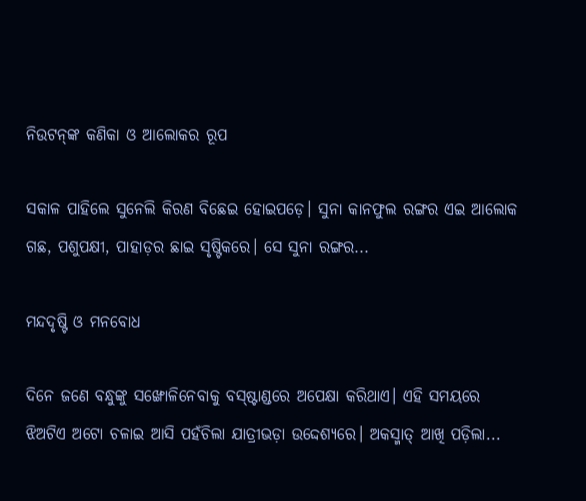ନିଉଟନ୍‌ଙ୍କ କଣିକା ଓ ଆଲୋକର ରୂପ

ସକାଳ ପାହିଲେ ସୁନେଲି କିରଣ ବିଛେଇ ହୋଇପଡ଼େ। ସୁନା କାନଫୁଲ ରଙ୍ଗର ଏଇ ଆଲୋକ ଗଛ, ପଶୁପକ୍ଷୀ, ପାହାଡ଼ର ଛାଇ ସୃଷ୍ଟିକରେ। ସେ ସୁନା ରଙ୍ଗର...

ମନ୍ଦଦୃଷ୍ଟି ଓ ମନବୋଧ

ଦିନେ ଜଣେ ବନ୍ଧୁଙ୍କୁ ସଙ୍ଖୋଳିନେବାକୁ ବସ୍‌ଷ୍ଟାଣ୍ଡରେ ଅପେକ୍ଷା କରିଥାଏ। ଏହି ସମୟରେ ଝିଅଟିଏ ଅଟୋ ଚଳାଇ ଆସି ପହଁଚିଲା ଯାତ୍ରୀଭଡ଼ା ଉଦ୍ଦେଶ୍ୟରେ। ଅକସ୍ମାତ୍‌ ଆଖି ପଡ଼ିଲା...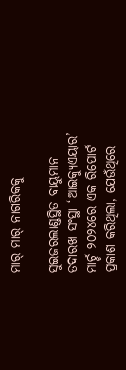ମାର୍‌ ମାର୍‌ ନାଗରିକକୁ

ସୁଇଜରଲାଣ୍ଡସ୍ଥିତ ବାୟୁମାନ ତଦାରଖ ସଂସ୍ଥା ‘ଆଇକ୍ୟୁଏୟାର’ ମାର୍ଚ୍ଚ ୨୦୨୪ରେ ଏକ ରିପୋର୍ଟ ପ୍ରକାଶ କରିଥିଲା, ଯେଉଁଥିରେ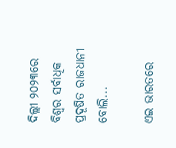ଦିଲ୍ଲୀ ୨୦୨୩ରେ ବିଶ୍ୱର ସର୍ବାଧିକ ପ୍ରଦୂଷିତ ରାଜଧାନୀ ବୋଲି...

ଏଇ ଭାରତରେ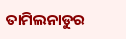ତାମିଲନାଡୁର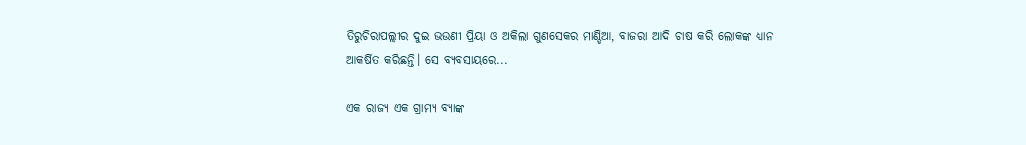ତିରୁଚିରାପଲ୍ଲୀର ଦୁଇ ଭଉଣୀ ପ୍ରିୟା ଓ ଅକିଲା ଗୁଣସେକର ମାଣ୍ଡିଆ, ବାଜରା ଆଦି ଚାଷ କରି ଲୋକଙ୍କ ଧ୍ୟାନ ଆକର୍ଷିତ କରିଛନ୍ତି। ସେ ବ୍ୟବସାୟରେ...

ଏକ ରାଜ୍ୟ ଏକ ଗ୍ରାମ୍ୟ ବ୍ୟାଙ୍କ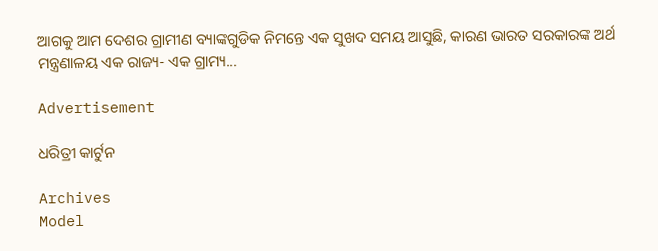ଆଗକୁ ଆମ ଦେଶର ଗ୍ରାମୀଣ ବ୍ୟାଙ୍କଗୁଡିକ ନିମନ୍ତେ ଏକ ସୁଖଦ ସମୟ ଆସୁଛି, କାରଣ ଭାରତ ସରକାରଙ୍କ ଅର୍ଥ ମନ୍ତ୍ରଣାଳୟ ଏକ ରାଜ୍ୟ- ଏକ ଗ୍ରାମ୍ୟ...

Advertisement

ଧରିତ୍ରୀ କାର୍ଟୁନ

Archives
Model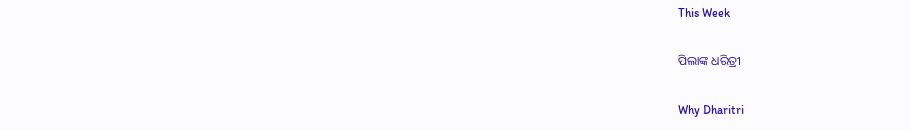This Week

ପିଲାଙ୍କ ଧରିତ୍ରୀ

Why Dharitri